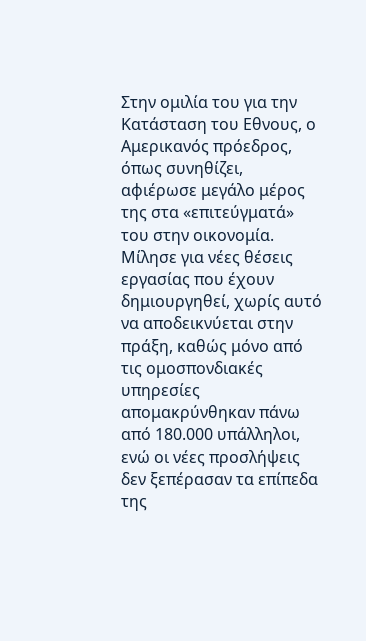Στην ομιλία του για την Κατάσταση του Εθνους, ο Αμερικανός πρόεδρος, όπως συνηθίζει, αφιέρωσε μεγάλο μέρος της στα «επιτεύγματά» του στην οικονομία. Μίλησε για νέες θέσεις εργασίας που έχουν δημιουργηθεί, χωρίς αυτό να αποδεικνύεται στην πράξη, καθώς μόνο από τις ομοσπονδιακές υπηρεσίες απομακρύνθηκαν πάνω από 180.000 υπάλληλοι, ενώ οι νέες προσλήψεις δεν ξεπέρασαν τα επίπεδα της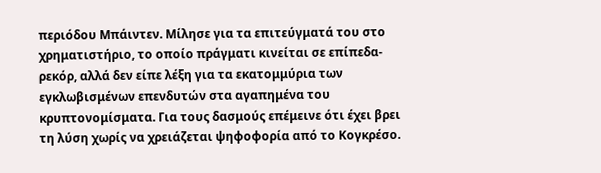περιόδου Μπάιντεν. Μίλησε για τα επιτεύγματά του στο χρηματιστήριο, το οποίο πράγματι κινείται σε επίπεδα-ρεκόρ, αλλά δεν είπε λέξη για τα εκατομμύρια των εγκλωβισμένων επενδυτών στα αγαπημένα του κρυπτονομίσματα. Για τους δασμούς επέμεινε ότι έχει βρει τη λύση χωρίς να χρειάζεται ψηφοφορία από το Κογκρέσο.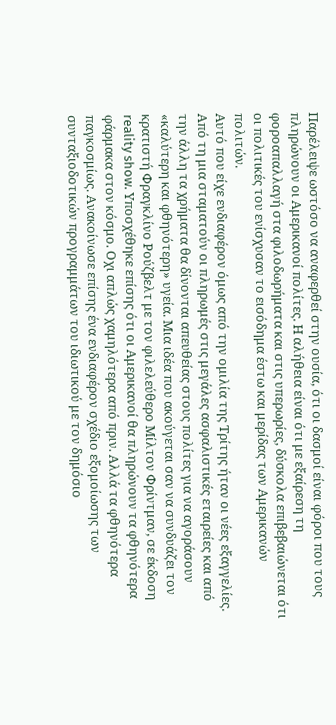Παρέλειψε ωστόσο να αναφερθεί στην ουσία, ότι οι δασμοί είναι φόροι που τους πληρώνουν οι Αμερικανοί πολίτες. Η αλήθεια είναι ότι με εξαίρεση τη φοροαπαλλαγή στα φιλοδωρήματα και στις υπερωρίες, δύσκολα επιβεβαιώνεται ότι οι πολιτικές του ενίσχυσαν το εισόδημα έστω και μερίδας των Αμερικανών πολιτών.
Αυτό που είχε ενδιαφέρον όμως από την ομιλία της Τρίτης ήταν οι νέες εξαγγελίες. Από τη μια σταματούν οι πληρωμές στις μεγάλες ασφαλιστικές εταιρείες και από την άλλη τα χρήματα θα δίνονται απευθείας στους πολίτες για να αγοράσουν «καλύτερη και φθηνότερη» υγεία. Μια ιδέα που ακούγεται σαν να συνδυάζει τον κρατιστή Φραγκλίνο Ρούζβελτ με τον φιλελεύθερο Μίλτον Φρίντμαν, σε έκδοση reality show. Υποσχέθηκε επίσης ότι οι Αμερικανοί θα πληρώνουν τα φθηνότερα φάρμακα στον κόσμο. Οχι απλώς χαμηλότερα από πριν. Αλλά τα φθηνότερα παγκοσμίως. Ανακοίνωσε επίσης ένα ενδιαφέρον σχέδιο εξομοίωσης των συνταξιοδοτικών προγραμμάτων του ιδιωτικού με τον δημόσιο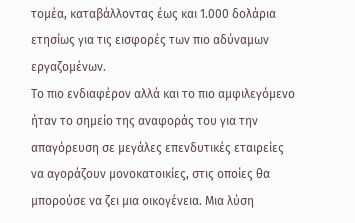τομέα, καταβάλλοντας έως και 1.000 δολάρια ετησίως για τις εισφορές των πιο αδύναμων εργαζομένων.
Το πιο ενδιαφέρον αλλά και το πιο αμφιλεγόμενο ήταν το σημείο της αναφοράς του για την απαγόρευση σε μεγάλες επενδυτικές εταιρείες να αγοράζουν μονοκατοικίες, στις οποίες θα μπορούσε να ζει μια οικογένεια. Μια λύση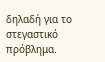δηλαδή για το στεγαστικό πρόβλημα.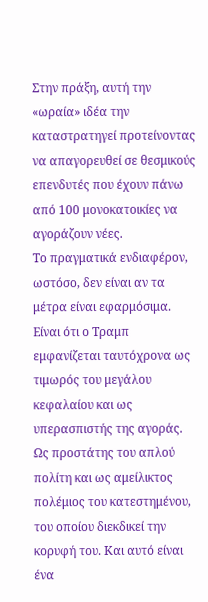Στην πράξη, αυτή την «ωραία» ιδέα την καταστρατηγεί προτείνοντας να απαγορευθεί σε θεσμικούς επενδυτές που έχουν πάνω από 100 μονοκατοικίες να αγοράζουν νέες.
Το πραγματικά ενδιαφέρον, ωστόσο, δεν είναι αν τα μέτρα είναι εφαρμόσιμα. Είναι ότι ο Τραμπ εμφανίζεται ταυτόχρονα ως τιμωρός του μεγάλου κεφαλαίου και ως υπερασπιστής της αγοράς. Ως προστάτης του απλού πολίτη και ως αμείλικτος πολέμιος του κατεστημένου, του οποίου διεκδικεί την κορυφή του. Και αυτό είναι ένα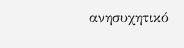ανησυχητικό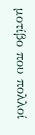μοτίβο που πολλοί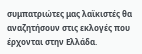συμπατριώτες μας λαϊκιστές θα αναζητήσουν στις εκλογές που έρχονται στην Ελλάδα.